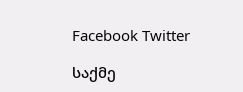Facebook Twitter

საქმე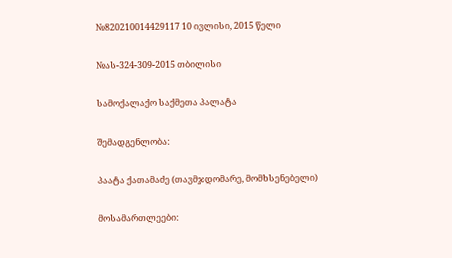№820210014429117 10 ივლისი, 2015 წელი

№ას-324-309-2015 თბილისი

სამოქალაქო საქმეთა პალატა

შემადგენლობა:

პაატა ქათამაძე (თავმჯდომარე, მომხსენებელი)

მოსამართლეები: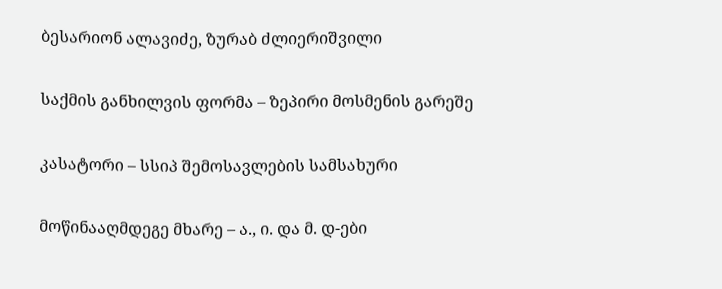ბესარიონ ალავიძე, ზურაბ ძლიერიშვილი

საქმის განხილვის ფორმა – ზეპირი მოსმენის გარეშე

კასატორი – სსიპ შემოსავლების სამსახური

მოწინააღმდეგე მხარე – ა., ი. და მ. დ-ები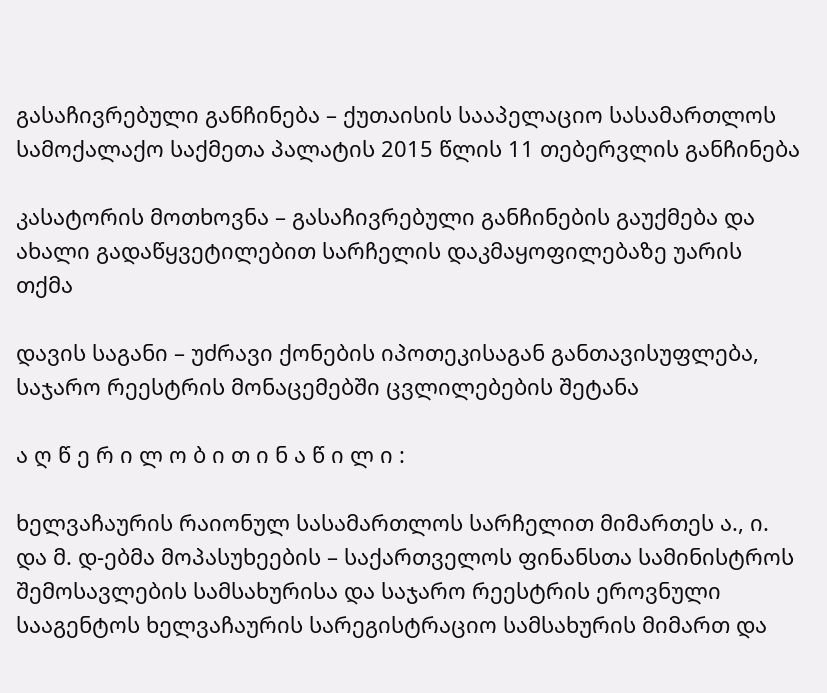გასაჩივრებული განჩინება – ქუთაისის სააპელაციო სასამართლოს სამოქალაქო საქმეთა პალატის 2015 წლის 11 თებერვლის განჩინება

კასატორის მოთხოვნა – გასაჩივრებული განჩინების გაუქმება და ახალი გადაწყვეტილებით სარჩელის დაკმაყოფილებაზე უარის თქმა

დავის საგანი – უძრავი ქონების იპოთეკისაგან განთავისუფლება, საჯარო რეესტრის მონაცემებში ცვლილებების შეტანა

ა ღ წ ე რ ი ლ ო ბ ი თ ი ნ ა წ ი ლ ი :

ხელვაჩაურის რაიონულ სასამართლოს სარჩელით მიმართეს ა., ი. და მ. დ-ებმა მოპასუხეების – საქართველოს ფინანსთა სამინისტროს შემოსავლების სამსახურისა და საჯარო რეესტრის ეროვნული სააგენტოს ხელვაჩაურის სარეგისტრაციო სამსახურის მიმართ და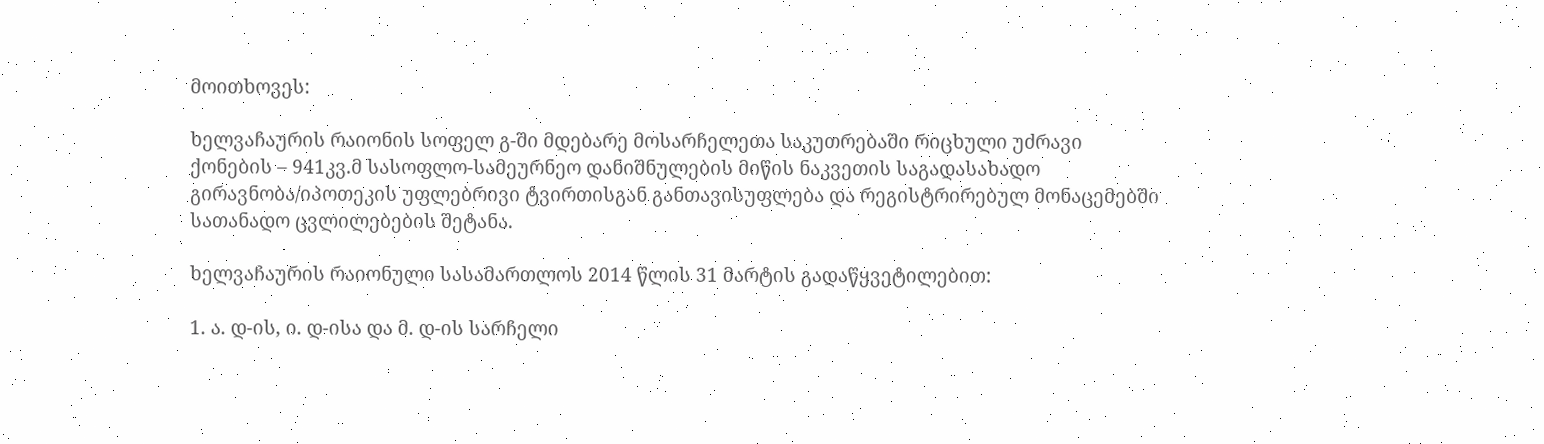მოითხოვეს:

ხელვაჩაურის რაიონის სოფელ გ-ში მდებარე მოსარჩელეთა საკუთრებაში რიცხული უძრავი ქონების – 941კვ.მ სასოფლო-სამეურნეო დანიშნულების მიწის ნაკვეთის საგადასახადო გირავნობა/იპოთეკის უფლებრივი ტვირთისგან განთავისუფლება და რეგისტრირებულ მონაცემებში სათანადო ცვლილებების შეტანა.

ხელვაჩაურის რაიონული სასამართლოს 2014 წლის 31 მარტის გადაწყვეტილებით:

1. ა. დ-ის, ი. დ-ისა და მ. დ-ის სარჩელი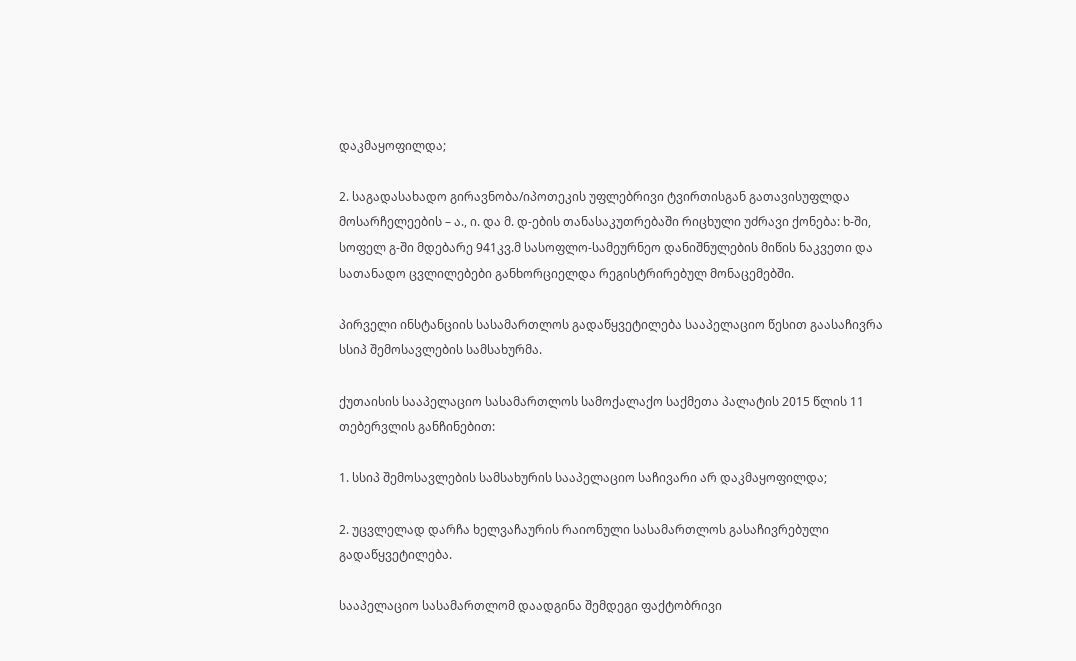დაკმაყოფილდა;

2. საგადასახადო გირავნობა/იპოთეკის უფლებრივი ტვირთისგან გათავისუფლდა მოსარჩელეების – ა., ი. და მ. დ-ების თანასაკუთრებაში რიცხული უძრავი ქონება: ხ-ში, სოფელ გ-ში მდებარე 941კვ.მ სასოფლო-სამეურნეო დანიშნულების მიწის ნაკვეთი და სათანადო ცვლილებები განხორციელდა რეგისტრირებულ მონაცემებში.

პირველი ინსტანციის სასამართლოს გადაწყვეტილება სააპელაციო წესით გაასაჩივრა სსიპ შემოსავლების სამსახურმა.

ქუთაისის სააპელაციო სასამართლოს სამოქალაქო საქმეთა პალატის 2015 წლის 11 თებერვლის განჩინებით:

1. სსიპ შემოსავლების სამსახურის სააპელაციო საჩივარი არ დაკმაყოფილდა;

2. უცვლელად დარჩა ხელვაჩაურის რაიონული სასამართლოს გასაჩივრებული გადაწყვეტილება.

სააპელაციო სასამართლომ დაადგინა შემდეგი ფაქტობრივი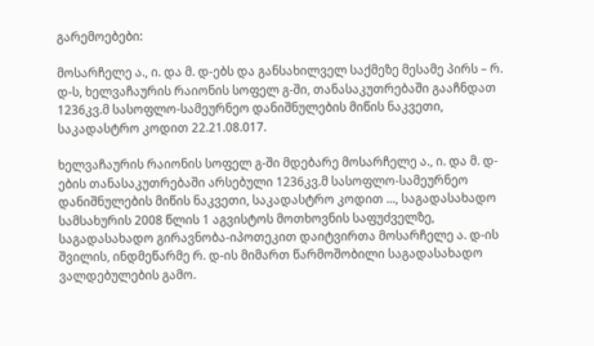გარემოებები:

მოსარჩელე ა., ი. და მ. დ-ებს და განსახილველ საქმეზე მესამე პირს – რ. დ-ს, ხელვაჩაურის რაიონის სოფელ გ-ში, თანასაკუთრებაში გააჩნდათ 1236კვ.მ სასოფლო-სამეურნეო დანიშნულების მიწის ნაკვეთი, საკადასტრო კოდით 22.21.08.017.

ხელვაჩაურის რაიონის სოფელ გ-ში მდებარე მოსარჩელე ა., ი. და მ. დ-ების თანასაკუთრებაში არსებული 1236კვ.მ სასოფლო-სამეურნეო დანიშნულების მიწის ნაკვეთი, საკადასტრო კოდით ..., საგადასახადო სამსახურის 2008 წლის 1 აგვისტოს მოთხოვნის საფუძველზე, საგადასახადო გირავნობა-იპოთეკით დაიტვირთა მოსარჩელე ა. დ-ის შვილის, ინდმეწარმე რ. დ-ის მიმართ წარმოშობილი საგადასახადო ვალდებულების გამო.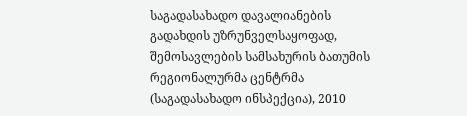საგადასახადო დავალიანების გადახდის უზრუნველსაყოფად, შემოსავლების სამსახურის ბათუმის რეგიონალურმა ცენტრმა (საგადასახადო ინსპექცია), 2010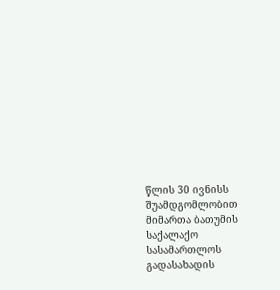წლის 30 ივნისს შუამდგომლობით მიმართა ბათუმის საქალაქო სასამართლოს გადასახადის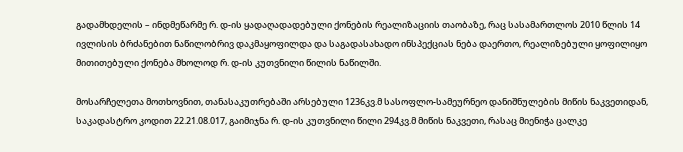გადამხდელის – ინდმეწარმე რ. დ-ის ყადაღადადებული ქონების რეალიზაციის თაობაზე, რაც სასამართლოს 2010 წლის 14 ივლისის ბრძანებით ნაწილობრივ დაკმაყოფილდა და საგადასახადო ინსპექციას ნება დაერთო, რეალიზებული ყოფილიყო მითითებული ქონება მხოლოდ რ. დ-ის კუთვნილი წილის ნაწილში.

მოსარჩელეთა მოთხოვნით, თანასაკუთრებაში არსებული 1236კვ.მ სასოფლო-სამეურნეო დანიშნულების მიწის ნაკვეთიდან, საკადასტრო კოდით 22.21.08.017, გაიმიჯნა რ. დ-ის კუთვნილი წილი 294კვ.მ მიწის ნაკვეთი, რასაც მიენიჭა ცალკე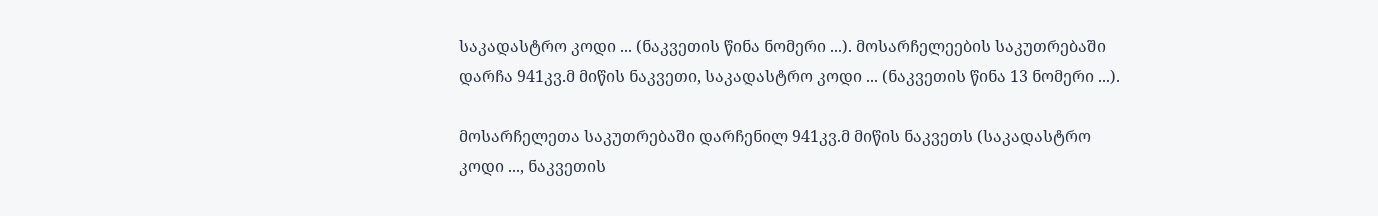საკადასტრო კოდი ... (ნაკვეთის წინა ნომერი ...). მოსარჩელეების საკუთრებაში დარჩა 941კვ.მ მიწის ნაკვეთი, საკადასტრო კოდი ... (ნაკვეთის წინა 13 ნომერი ...).

მოსარჩელეთა საკუთრებაში დარჩენილ 941კვ.მ მიწის ნაკვეთს (საკადასტრო კოდი ..., ნაკვეთის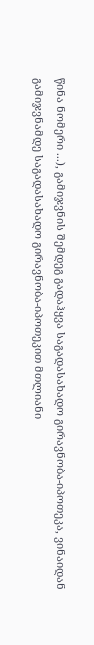წინა ნომერი ...), გამიჯვნის შემდეგ გადაჰყვა საგადასახადო გირავნობა-იპოთეკა, ვინაიდან გამიჯვნამდე საგადასახადო გირავნობა-იპოთეკით მთლიანი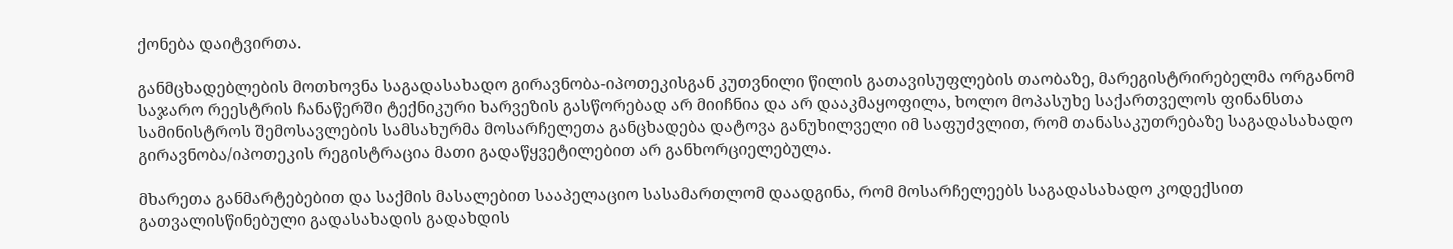ქონება დაიტვირთა.

განმცხადებლების მოთხოვნა საგადასახადო გირავნობა-იპოთეკისგან კუთვნილი წილის გათავისუფლების თაობაზე, მარეგისტრირებელმა ორგანომ საჯარო რეესტრის ჩანაწერში ტექნიკური ხარვეზის გასწორებად არ მიიჩნია და არ დააკმაყოფილა, ხოლო მოპასუხე საქართველოს ფინანსთა სამინისტროს შემოსავლების სამსახურმა მოსარჩელეთა განცხადება დატოვა განუხილველი იმ საფუძვლით, რომ თანასაკუთრებაზე საგადასახადო გირავნობა/იპოთეკის რეგისტრაცია მათი გადაწყვეტილებით არ განხორციელებულა.

მხარეთა განმარტებებით და საქმის მასალებით სააპელაციო სასამართლომ დაადგინა, რომ მოსარჩელეებს საგადასახადო კოდექსით გათვალისწინებული გადასახადის გადახდის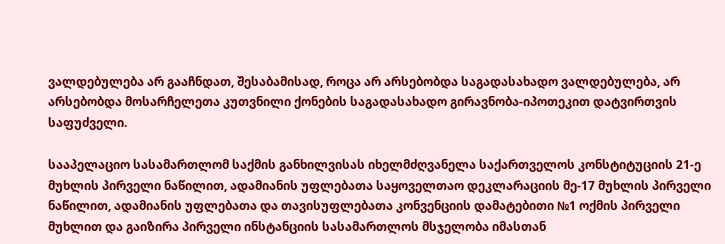ვალდებულება არ გააჩნდათ, შესაბამისად, როცა არ არსებობდა საგადასახადო ვალდებულება, არ არსებობდა მოსარჩელეთა კუთვნილი ქონების საგადასახადო გირავნობა-იპოთეკით დატვირთვის საფუძველი.

სააპელაციო სასამართლომ საქმის განხილვისას იხელმძღვანელა საქართველოს კონსტიტუციის 21-ე მუხლის პირველი ნაწილით, ადამიანის უფლებათა საყოველთაო დეკლარაციის მე-17 მუხლის პირველი ნაწილით, ადამიანის უფლებათა და თავისუფლებათა კონვენციის დამატებითი №1 ოქმის პირველი მუხლით და გაიზირა პირველი ინსტანციის სასამართლოს მსჯელობა იმასთან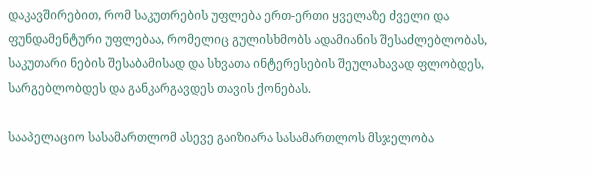დაკავშირებით, რომ საკუთრების უფლება ერთ-ერთი ყველაზე ძველი და ფუნდამენტური უფლებაა, რომელიც გულისხმობს ადამიანის შესაძლებლობას, საკუთარი ნების შესაბამისად და სხვათა ინტერესების შეულახავად ფლობდეს, სარგებლობდეს და განკარგავდეს თავის ქონებას.

სააპელაციო სასამართლომ ასევე გაიზიარა სასამართლოს მსჯელობა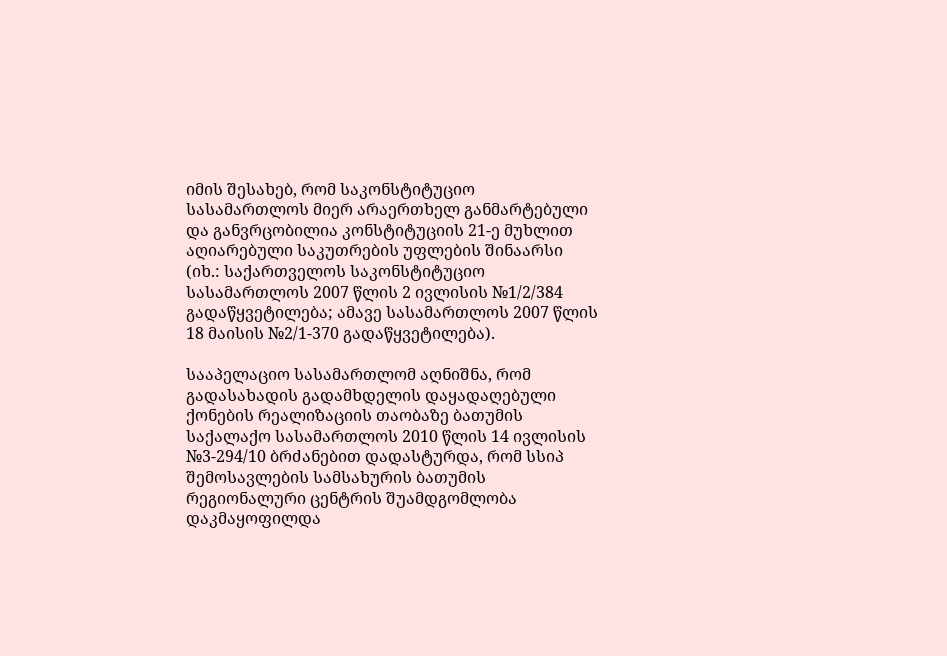იმის შესახებ, რომ საკონსტიტუციო სასამართლოს მიერ არაერთხელ განმარტებული და განვრცობილია კონსტიტუციის 21-ე მუხლით აღიარებული საკუთრების უფლების შინაარსი (იხ.: საქართველოს საკონსტიტუციო სასამართლოს 2007 წლის 2 ივლისის №1/2/384 გადაწყვეტილება; ამავე სასამართლოს 2007 წლის 18 მაისის №2/1-370 გადაწყვეტილება).

სააპელაციო სასამართლომ აღნიშნა, რომ გადასახადის გადამხდელის დაყადაღებული ქონების რეალიზაციის თაობაზე ბათუმის საქალაქო სასამართლოს 2010 წლის 14 ივლისის №3-294/10 ბრძანებით დადასტურდა, რომ სსიპ შემოსავლების სამსახურის ბათუმის რეგიონალური ცენტრის შუამდგომლობა დაკმაყოფილდა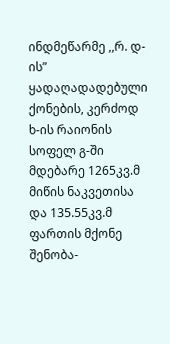ინდმეწარმე ,,რ. დ-ის” ყადაღადადებული ქონების, კერძოდ ხ-ის რაიონის სოფელ გ-ში მდებარე 1265კვ.მ მიწის ნაკვეთისა და 135.55კვ.მ ფართის მქონე შენობა-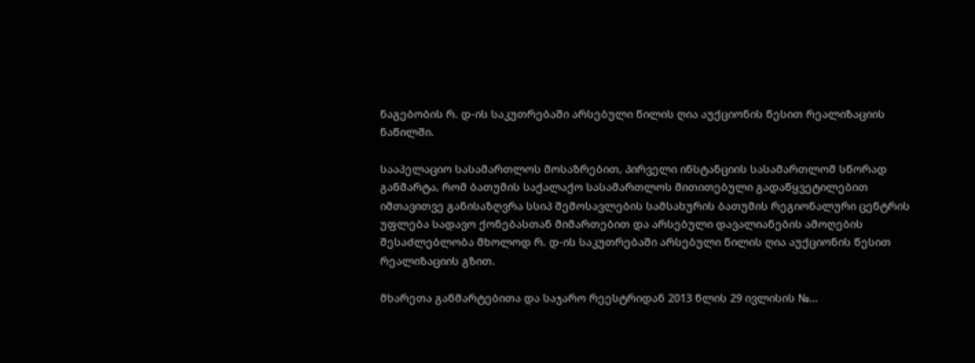ნაგებობის რ. დ-ის საკუთრებაში არსებული წილის ღია აუქციონის წესით რეალიზაციის ნაწილში.

სააპელაციო სასამართლოს მოსაზრებით, პირველი ინსტანციის სასამართლომ სწორად განმარტა, რომ ბათუმის საქალაქო სასამართლოს მითითებული გადაწყვეტილებით იმთავითვე განისაზღვრა სსიპ შემოსავლების სამსახურის ბათუმის რეგიონალური ცენტრის უფლება სადავო ქონებასთან მიმართებით და არსებული დავალიანების ამოღების შესაძლებლობა მხოლოდ რ. დ-ის საკუთრებაში არსებული წილის ღია აუქციონის წესით რეალიზაციის გზით.

მხარეთა განმარტებითა და საჯარო რეესტრიდან 2013 წლის 29 ივლისის №...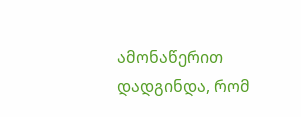ამონაწერით დადგინდა, რომ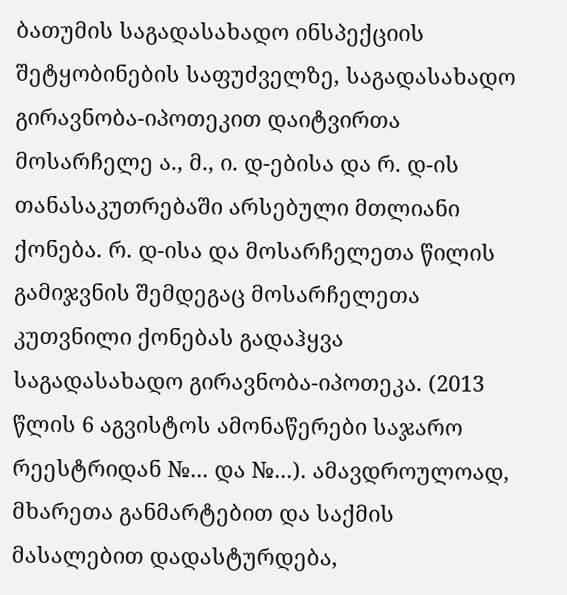ბათუმის საგადასახადო ინსპექციის შეტყობინების საფუძველზე, საგადასახადო გირავნობა-იპოთეკით დაიტვირთა მოსარჩელე ა., მ., ი. დ-ებისა და რ. დ-ის თანასაკუთრებაში არსებული მთლიანი ქონება. რ. დ-ისა და მოსარჩელეთა წილის გამიჯვნის შემდეგაც მოსარჩელეთა კუთვნილი ქონებას გადაჰყვა საგადასახადო გირავნობა-იპოთეკა. (2013 წლის 6 აგვისტოს ამონაწერები საჯარო რეესტრიდან №... და №...). ამავდროულოად, მხარეთა განმარტებით და საქმის მასალებით დადასტურდება,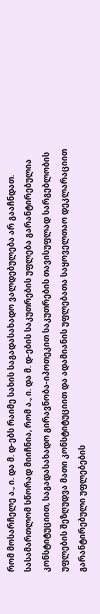რომ მოსარჩელე ა., ი. და მ. დ-ებს რაიმე სახის საგადასახადო ვალდებულება არ გააჩნდათ. სასამართლომ სწორად მიიჩნია, რომ ა., ი. და მ. დ-ების საკუთრების უფლება გარანტირებულია კონსტიტუციით, საგადასახადო გირავნობა-იპოთეკით საკუთრების თავისუფლად სარგებლობის უფლების შეზღუდვა მათი კონსტიტუციით და ადამიანის უფლებათა საყოველთაო დეკლარაციით გარანტირებული უფლებების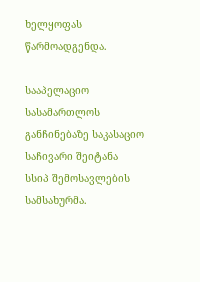ხელყოფას წარმოადგენდა.

სააპელაციო სასამართლოს განჩინებაზე საკასაციო საჩივარი შეიტანა სსიპ შემოსავლების სამსახურმა.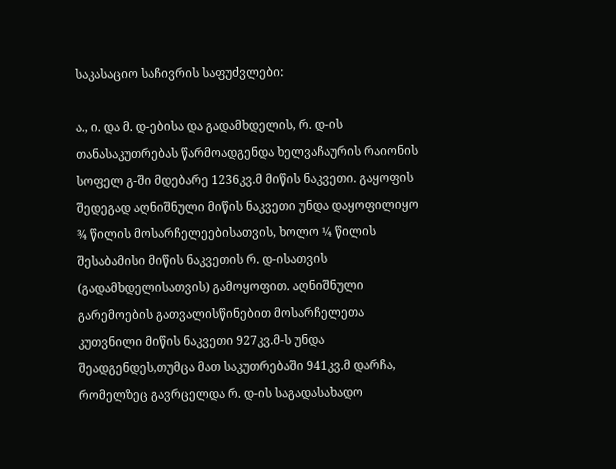საკასაციო საჩივრის საფუძვლები:

ა., ი. და მ. დ-ებისა და გადამხდელის, რ. დ-ის თანასაკუთრებას წარმოადგენდა ხელვაჩაურის რაიონის სოფელ გ-ში მდებარე 1236კვ.მ მიწის ნაკვეთი. გაყოფის შედეგად აღნიშნული მიწის ნაკვეთი უნდა დაყოფილიყო ¾ წილის მოსარჩელეებისათვის, ხოლო ¼ წილის შესაბამისი მიწის ნაკვეთის რ. დ-ისათვის (გადამხდელისათვის) გამოყოფით. აღნიშნული გარემოების გათვალისწინებით მოსარჩელეთა კუთვნილი მიწის ნაკვეთი 927კვ.მ-ს უნდა შეადგენდეს,თუმცა მათ საკუთრებაში 941კვ.მ დარჩა, რომელზეც გავრცელდა რ. დ-ის საგადასახადო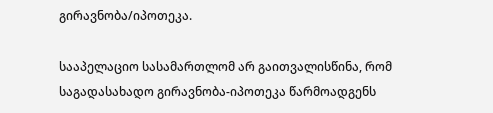გირავნობა/იპოთეკა.

სააპელაციო სასამართლომ არ გაითვალისწინა, რომ საგადასახადო გირავნობა-იპოთეკა წარმოადგენს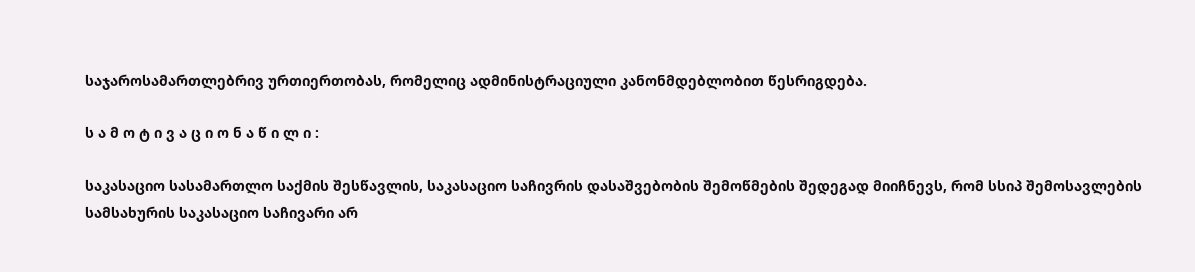საჯაროსამართლებრივ ურთიერთობას, რომელიც ადმინისტრაციული კანონმდებლობით წესრიგდება.

ს ა მ ო ტ ი ვ ა ც ი ო ნ ა წ ი ლ ი :

საკასაციო სასამართლო საქმის შესწავლის, საკასაციო საჩივრის დასაშვებობის შემოწმების შედეგად მიიჩნევს, რომ სსიპ შემოსავლების სამსახურის საკასაციო საჩივარი არ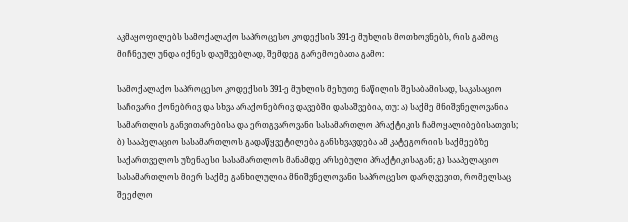აკმაყოფილებს სამოქალაქო საპროცესო კოდექსის 391-ე მუხლის მოთხოვნებს, რის გამოც მიჩნეულ უნდა იქნეს დაუშვებლად, შემდეგ გარემოებათა გამო:

სამოქალაქო საპროცესო კოდექსის 391-ე მუხლის მეხუთე ნაწილის შესაბამისად, საკასაციო საჩივარი ქონებრივ და სხვა არაქონებრივ დავებში დასაშვებია, თუ: ა) საქმე მნიშვნელოვანია სამართლის განვითარებისა და ერთგვაროვანი სასამართლო პრაქტიკის ჩამოყალიბებისათვის; ბ) სააპელაციო სასამართლოს გადაწყვეტილება განსხვავდება ამ კატეგორიის საქმეებზე საქართველოს უზენაესი სასამართლოს მანამდე არსებული პრაქტიკისაგან; გ) სააპელაციო სასამართლოს მიერ საქმე განხილულია მნიშვნელოვანი საპროცესო დარღვევით, რომელსაც შეეძლო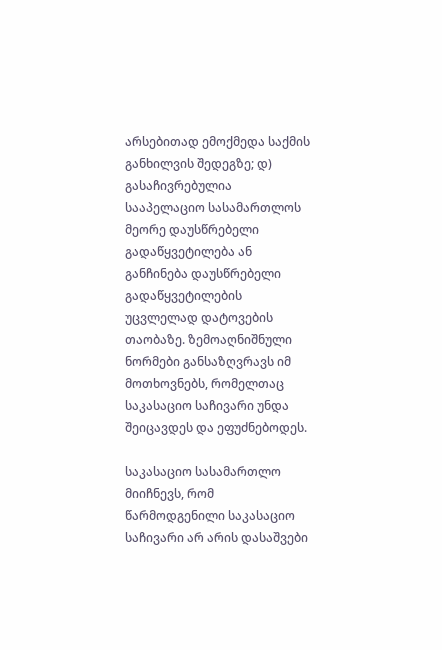არსებითად ემოქმედა საქმის განხილვის შედეგზე; დ) გასაჩივრებულია სააპელაციო სასამართლოს მეორე დაუსწრებელი გადაწყვეტილება ან განჩინება დაუსწრებელი გადაწყვეტილების უცვლელად დატოვების თაობაზე. ზემოაღნიშნული ნორმები განსაზღვრავს იმ მოთხოვნებს, რომელთაც საკასაციო საჩივარი უნდა შეიცავდეს და ეფუძნებოდეს.

საკასაციო სასამართლო მიიჩნევს, რომ წარმოდგენილი საკასაციო საჩივარი არ არის დასაშვები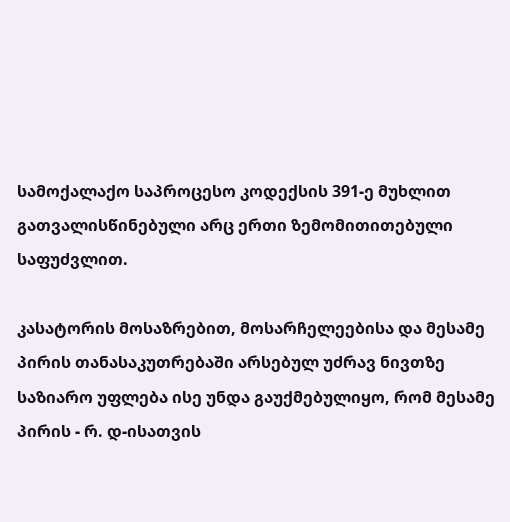სამოქალაქო საპროცესო კოდექსის 391-ე მუხლით გათვალისწინებული არც ერთი ზემომითითებული საფუძვლით.

კასატორის მოსაზრებით, მოსარჩელეებისა და მესამე პირის თანასაკუთრებაში არსებულ უძრავ ნივთზე საზიარო უფლება ისე უნდა გაუქმებულიყო, რომ მესამე პირის - რ. დ-ისათვის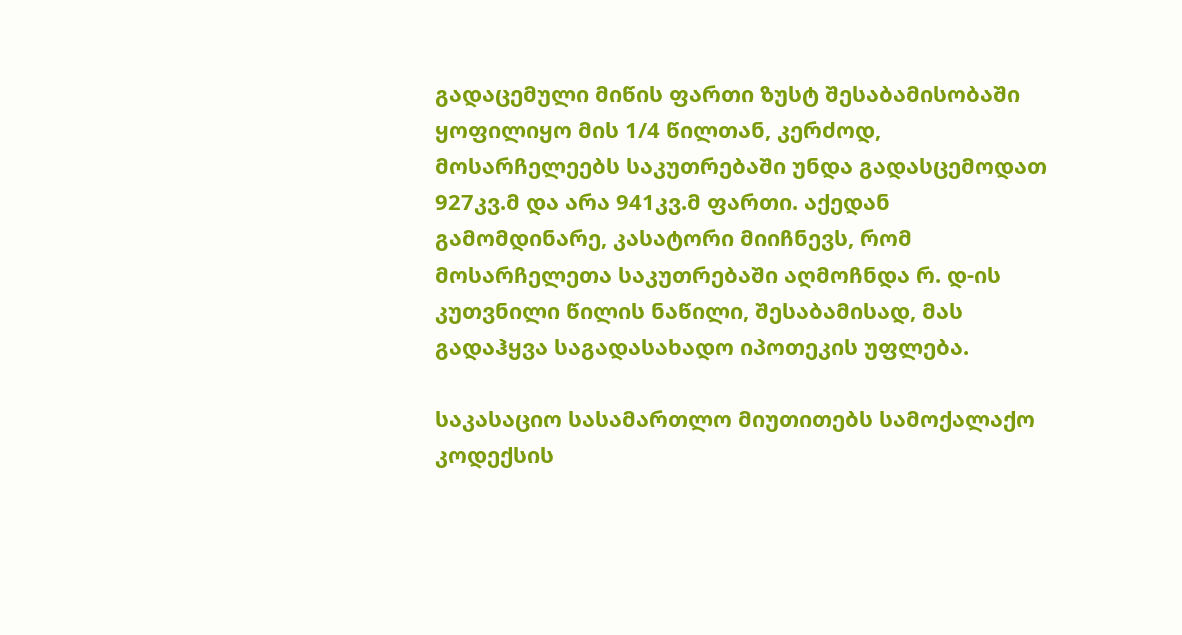გადაცემული მიწის ფართი ზუსტ შესაბამისობაში ყოფილიყო მის 1/4 წილთან, კერძოდ, მოსარჩელეებს საკუთრებაში უნდა გადასცემოდათ 927კვ.მ და არა 941კვ.მ ფართი. აქედან გამომდინარე, კასატორი მიიჩნევს, რომ მოსარჩელეთა საკუთრებაში აღმოჩნდა რ. დ-ის კუთვნილი წილის ნაწილი, შესაბამისად, მას გადაჰყვა საგადასახადო იპოთეკის უფლება.

საკასაციო სასამართლო მიუთითებს სამოქალაქო კოდექსის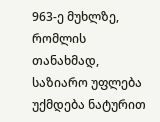963-ე მუხლზე, რომლის თანახმად, საზიარო უფლება უქმდება ნატურით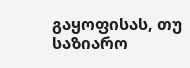გაყოფისას, თუ საზიარო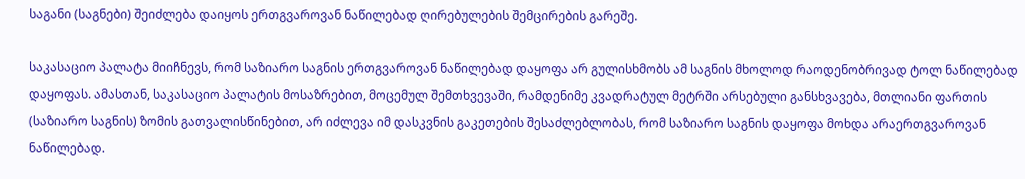საგანი (საგნები) შეიძლება დაიყოს ერთგვაროვან ნაწილებად ღირებულების შემცირების გარეშე.

საკასაციო პალატა მიიჩნევს, რომ საზიარო საგნის ერთგვაროვან ნაწილებად დაყოფა არ გულისხმობს ამ საგნის მხოლოდ რაოდენობრივად ტოლ ნაწილებად დაყოფას. ამასთან, საკასაციო პალატის მოსაზრებით, მოცემულ შემთხვევაში, რამდენიმე კვადრატულ მეტრში არსებული განსხვავება, მთლიანი ფართის (საზიარო საგნის) ზომის გათვალისწინებით, არ იძლევა იმ დასკვნის გაკეთების შესაძლებლობას, რომ საზიარო საგნის დაყოფა მოხდა არაერთგვაროვან ნაწილებად.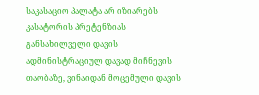საკასაციო პალატა არ იზიარებს კასატორის პრეტენზიას განსახილველი დავის ადმინისტრაციულ დავად მიჩნევის თაობაზე, ვინაიდან მოცემული დავის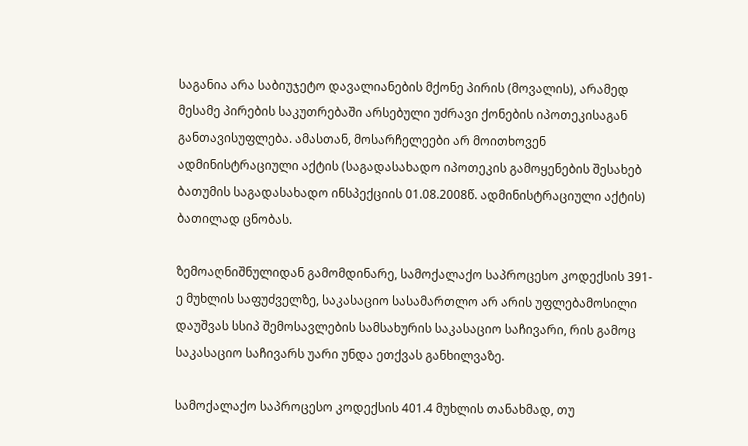საგანია არა საბიუჯეტო დავალიანების მქონე პირის (მოვალის), არამედ მესამე პირების საკუთრებაში არსებული უძრავი ქონების იპოთეკისაგან განთავისუფლება. ამასთან, მოსარჩელეები არ მოითხოვენ ადმინისტრაციული აქტის (საგადასახადო იპოთეკის გამოყენების შესახებ ბათუმის საგადასახადო ინსპექციის 01.08.2008წ. ადმინისტრაციული აქტის) ბათილად ცნობას.

ზემოაღნიშნულიდან გამომდინარე, სამოქალაქო საპროცესო კოდექსის 391-ე მუხლის საფუძველზე, საკასაციო სასამართლო არ არის უფლებამოსილი დაუშვას სსიპ შემოსავლების სამსახურის საკასაციო საჩივარი, რის გამოც საკასაციო საჩივარს უარი უნდა ეთქვას განხილვაზე.

სამოქალაქო საპროცესო კოდექსის 401.4 მუხლის თანახმად, თუ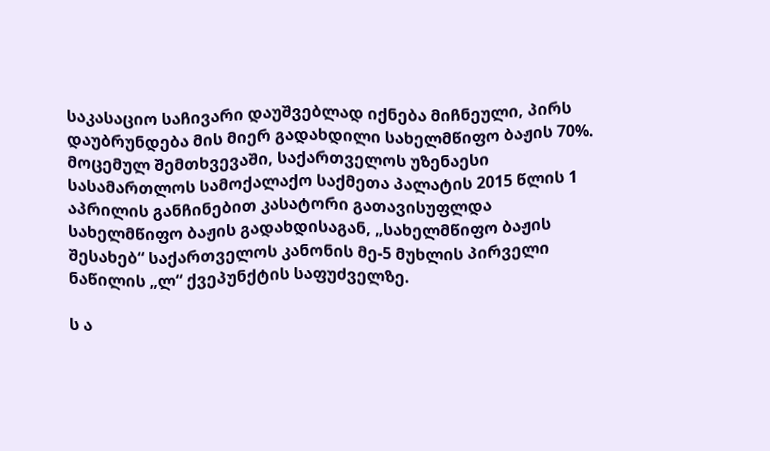საკასაციო საჩივარი დაუშვებლად იქნება მიჩნეული, პირს დაუბრუნდება მის მიერ გადახდილი სახელმწიფო ბაჟის 70%. მოცემულ შემთხვევაში, საქართველოს უზენაესი სასამართლოს სამოქალაქო საქმეთა პალატის 2015 წლის 1 აპრილის განჩინებით კასატორი გათავისუფლდა სახელმწიფო ბაჟის გადახდისაგან, „სახელმწიფო ბაჟის შესახებ“ საქართველოს კანონის მე-5 მუხლის პირველი ნაწილის „ლ“ ქვეპუნქტის საფუძველზე.

ს ა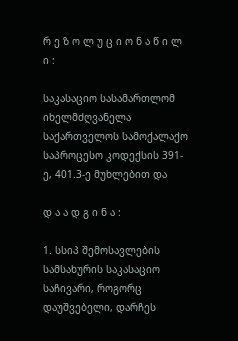რ ე ზ ო ლ უ ც ი ო ნ ა წ ი ლ ი :

საკასაციო სასამართლომ იხელმძღვანელა საქართველოს სამოქალაქო საპროცესო კოდექსის 391-ე, 401.3-ე მუხლებით და

დ ა ა დ გ ი ნ ა :

1. სსიპ შემოსავლების სამსახურის საკასაციო საჩივარი, როგორც დაუშვებელი, დარჩეს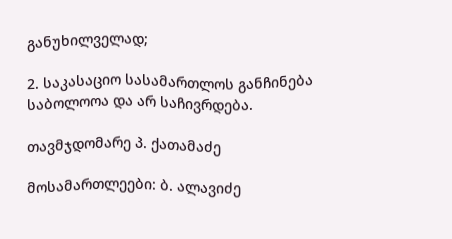განუხილველად;

2. საკასაციო სასამართლოს განჩინება საბოლოოა და არ საჩივრდება.

თავმჯდომარე პ. ქათამაძე

მოსამართლეები: ბ. ალავიძე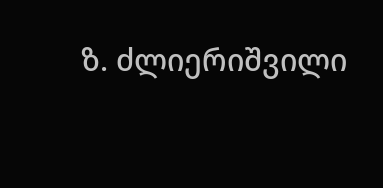ზ. ძლიერიშვილი